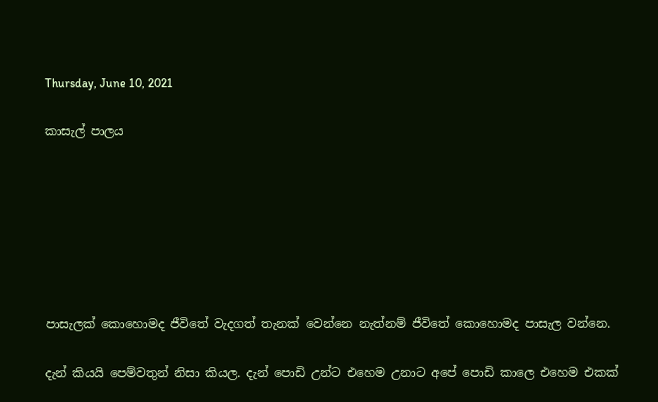Thursday, June 10, 2021

කාසැල් පාලය







පාසැලක් කොහොමද ජීවිතේ වැදගත් තැනක් වෙන්නෙ නැත්නම් ජීවිතේ කොහොමද පාසැල වන්නෙ.

දැන් කියයි පෙම්වතුන් නිසා කියල. දැන් පොඩි උන්ට එහෙම උනාට අපේ පොඩි කාලෙ එහෙම එකක්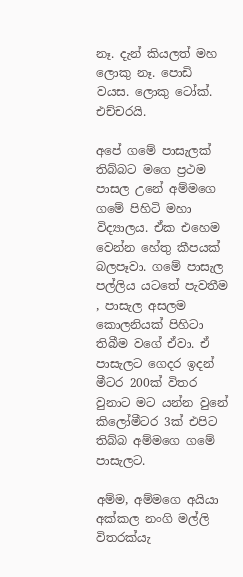නෑ. දැන් කියලත් මහ ලොකු නෑ. පොඩි වයස. ලොකු ටෝක්. එච්චරයි.

අපේ ගමේ පාසැලක් තිබ්බට මගෙ ප්‍රථම පාසල උනේ අම්මගෙ ගමේ පිහිටි මහා විද්‍යාලය. ඒක එහෙම වෙන්න හේතු කීපයක් බලපෑවා. ගමේ පාසැල පල්ලිය යටතේ පැවතීම , පාසැල අසලම කොලනියක් පිහිටා තිබීම වගේ ඒවා. ඒ පාසැලට ගෙදර ඉදන් මීටර 200ක් විතර වුනාට මට යන්න වුනේ කිලෝමීටර 3ක් එපිට තිබ්බ අම්මගෙ ගමේ පාසැලට.

අම්ම, අම්මගෙ අයියා අක්කල නංගි මල්ලි විතරක්යැ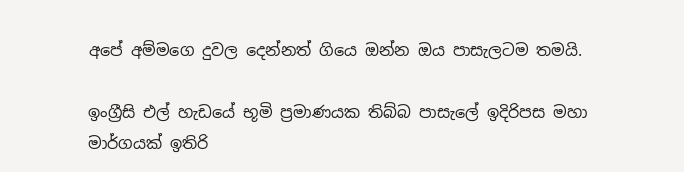අපේ අම්මගෙ දුවල දෙන්නත් ගියෙ ඔන්න ඔය පාසැලටම තමයි.

ඉංග්‍රීසි එල් හැඩයේ භූමි ප්‍රමාණයක තිබ්බ පාසැලේ ඉදිරිපස මහා මාර්ගයක් ඉතිරි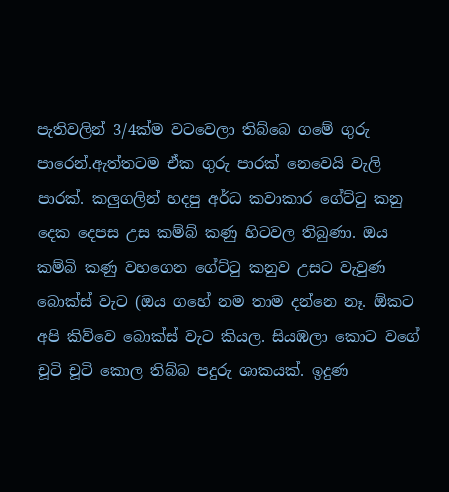පැතිවලින් 3/4ක්ම වටවෙලා තිබ්බෙ ගමේ ගුරු පාරෙන්.ඇත්තටම ඒක ගුරු පාරක් නෙවෙයි වැලි පාරක්. කලුගලින් හදපු අර්ධ කවාකාර ගේට්ටු කනු දෙක දෙපස උස කම්බ් කණු හිටවල තිබුණා. ඔය කම්බි කණු වහගෙන ගේට්ටු කනුව උසට වැවුණ බොක්ස් වැට (ඔය ගහේ නම තාම දන්නෙ නෑ. ඕකට අපි කිව්වෙ බොක්ස් වැට කියල. සියඹලා කොට වගේ චූටි චූටි කොල තිබ්බ පදුරු ශාකයක්. ඉදුණ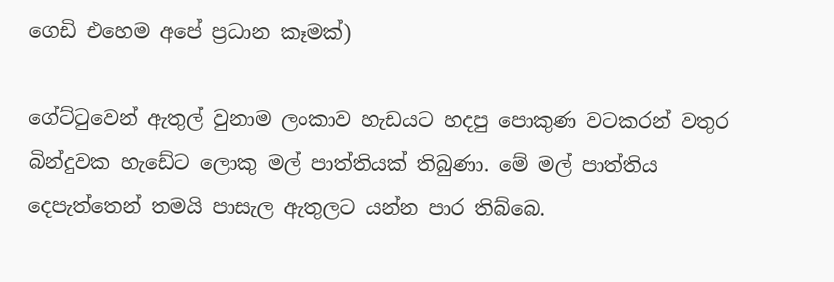ගෙඩි එහෙම අපේ ප්‍රධාන කෑමක්)

ගේට්ටුවෙන් ඇතුල් වුනාම ලංකාව හැඩයට හදපු පොකුණ වටකරන් වතුර බින්දුවක හැඩේට ලොකු මල් පාත්තියක් තිබුණා. මේ මල් පාත්තිය දෙපැත්තෙන් තමයි පාසැල ඇතුලට යන්න පාර තිබ්බෙ.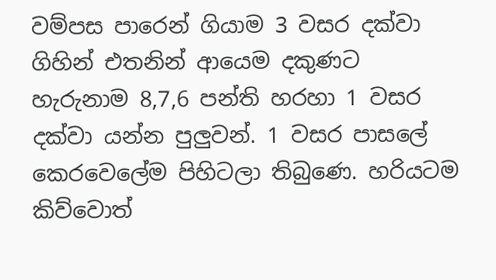වම්පස පාරෙන් ගියාම 3 වසර දක්වා ගිහින් එතනින් ආයෙම දකුණට හැරුනාම 8,7,6 පන්ති හරහා 1 වසර දක්වා යන්න පුලුවන්. 1 වසර පාසලේ කෙරවෙලේම පිහිටලා තිබුණෙ. හරියටම කිව්වොත්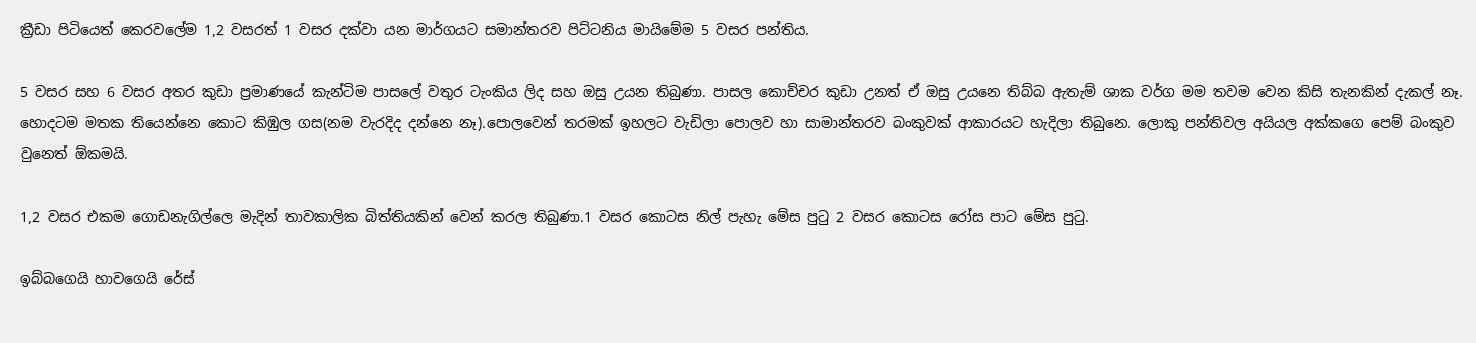ක්‍රීඩා පිටියෙත් කෙරවලේම 1,2 වසරත් 1 වසර දක්වා යන මාර්ගයට සමාන්තරව පිට්ටනිය මායිමේම 5 වසර පන්තිය.

5 වසර සහ 6 වසර අතර කුඩා ප්‍රමාණයේ කැන්ටිම පාසලේ වතුර ටැංකිය ලිද සහ ඔසු උයන තිබුණා. පාසල කොච්චර කුඩා උනත් ඒ ඔසු උයනෙ තිබ්බ ඇතැම් ශාක වර්ග මම තවම වෙන කිසි තැනකින් දැකල් නෑ. හොදටම මතක තියෙන්නෙ කොට කිඹුල ගස(නම වැරදිද දන්නෙ නෑ).පොලවෙන් තරමක් ඉහලට වැඩිලා පොලව හා සාමාන්තරව බංකුවක් ආකාරයට හැදිලා තිබුනෙ. ලොකු පන්තිවල අයියල අක්කගෙ පෙම් බංකුව වුනෙත් ඕකමයි.

1,2 වසර එකම ගොඩනැගිල්ලෙ මැදින් තාවකාලික බිත්තියකින් වෙන් කරල තිබුණා.1 වසර කොටස නිල් පැහැ මේස පුටු 2 වසර කොටස රෝස පාට මේස පුටු.

ඉබ්බගෙයි හාවගෙයි රේස්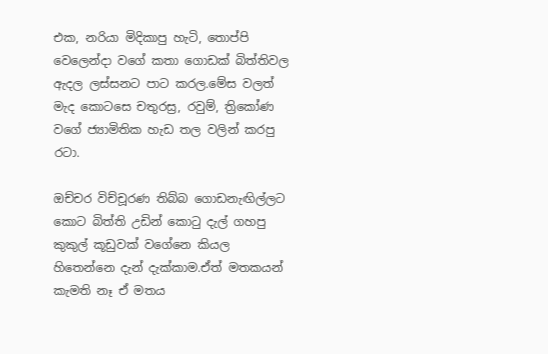එක, නරියා මිදිකාපු හැටි, තොප්පි වෙලෙන්දා වගේ කතා ගොඩක් බිත්තිවල ඇදල ලස්සනට පාට කරල.මේස වලත් මැද කොටසෙ චතුරස්‍ර, රවුම්, ත්‍රිකෝණ වගේ ජ්‍යාමිතික හැඩ තල වලින් කරපු රටා.

ඔච්චර විච්චූරණ තිබ්බ ගොඩනැඟිල්ලට කොට බිත්ති උඩින් කොටු දැල් ගහපු කුකුල් කූඩුවක් වගේනෙ කියල හිතෙන්නෙ දැන් දැක්කාම.ඒත් මතකයන් කැමති නෑ ඒ මතය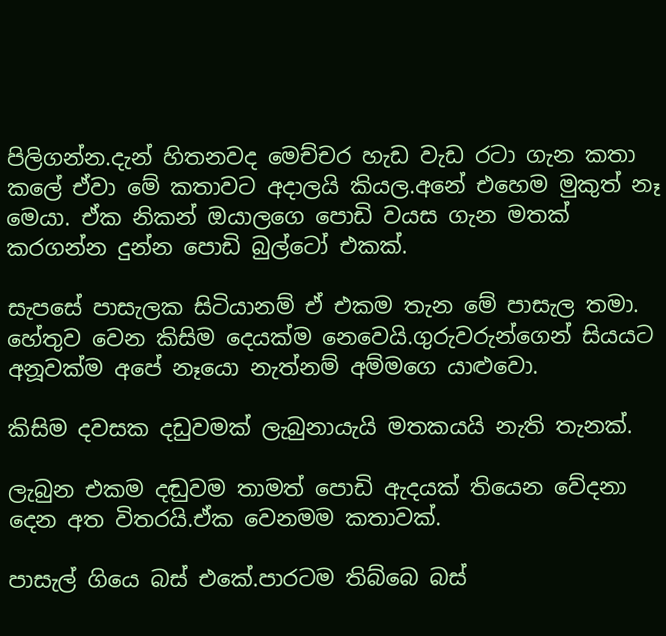පිලිගන්න.දැන් හිතනවද මෙච්චර හැඩ වැඩ රටා ගැන කතා කලේ ඒවා මේ කතාවට අදාලයි කියල.අනේ එහෙම මුකුත් නෑ මෙයා. ඒක නිකන් ඔයාලගෙ පොඩි වයස ගැන මතක් කරගන්න දුන්න පොඩි බුල්ටෝ එකක්.

සැපසේ පාසැලක සිටියානම් ඒ එකම තැන මේ පාසැල තමා. හේතුව වෙන කිසිම දෙයක්ම නෙවෙයි.ගුරුවරුන්ගෙන් සියයට අනූවක්ම අපේ නෑයො නැත්නම් අම්මගෙ යාළුවො.

කිසිම දවසක දඩුවමක් ලැබුනායැයි මතකයයි නැති තැනක්.

ලැබුන එකම දඬුවම තාමත් පොඩි ඇදයක් තියෙන වේදනා දෙන අත විතරයි.ඒක වෙනමම කතාවක්.

පාසැල් ගියෙ බස් එකේ.පාරටම තිබ්බෙ බස්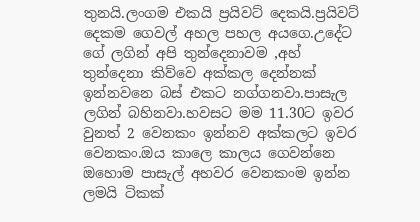තුනයි.ලංගම එකයි ප්‍රයිවට් දෙකයි.ප්‍රයිවට් දෙකම ගෙවල් අහල පහල අයගෙ.උදේට ගේ ලගින් අපි තුන්දෙනාවම ,අහ් තුන්දෙනා කිව්වෙ අක්කල දෙන්නක් ඉන්නවනෙ බස් එකට නග්ගනවා.පාසැල ලගින් බහිනවා.හවසට මම 11.30ට ඉවර වුනත් 2 වෙනකං ඉන්නව අක්කලට ඉවර වෙනකං.ඔය කාලෙ කාලය ගෙවන්නෙ ඔහොම පාසැල් අහවර වෙනකංම ඉන්න ලමයි ටිකක්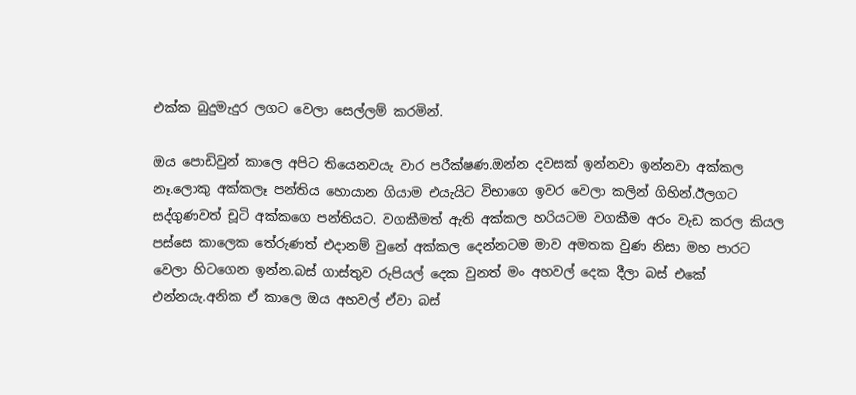එක්ක බුදුමැදුර ලගට වෙලා සෙල්ලම් කරමින්.

ඔය පොඩිවුන් කාලෙ අපිට තියෙනවයැ වාර පරීක්ෂණ.ඔන්න දවසක් ඉන්නවා ඉන්නවා අක්කල නෑ.ලොකු අක්කලෑ පන්තිය හොයාන ගියාම එයැයිට විභාගෙ ඉවර වෙලා කලින් ගිහින්.ඊලගට සද්ගුණවත් චූටි අක්කගෙ පන්තියට. වගකීමත් ඇති අක්කල හරියටම වගකීම අරං වැඩ කරල කියල පස්සෙ කාලෙක තේරුණත් එදානම් වුනේ අක්කල දෙන්නටම මාව අමතක වුණ නිසා මහ පාරට වෙලා හිටගෙන ඉන්න.බස් ගාස්තුව රුපියල් දෙක වුනත් මං අහවල් දෙක දීලා බස් එකේ එන්නයැ.අනික ඒ කාලෙ ඔය අහවල් ඒවා බස්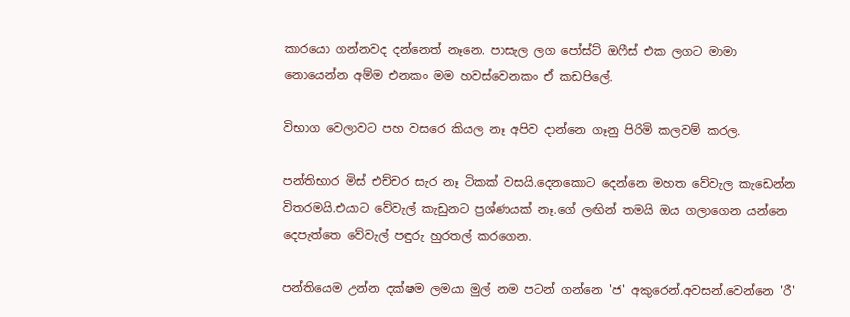කාරයො ගන්නවද දන්නෙත් නෑනෙ. පාසැල ලග පෝස්ට් ඔෆීස් එක ලගට මාමා නොයෙන්න අම්ම එනකං මම හවස්වෙනකං ඒ කඩපිලේ.

විභාග වෙලාවට පහ වසරෙ කියල නෑ අපිව දාන්නෙ ගෑනු පිරිමි කලවම් කරල.

පන්තිභාර මිස් එච්චර සැර නෑ ටිකක් වසයි.දෙනකොට දෙන්නෙ මහත වේවැල කැඩෙන්න විතරමයි.එයාට වේවැල් කැඩුනට ප්‍රශ්ණයක් නෑ.ගේ ලඟින් තමයි ඔය ගලාගෙන යන්නෙ දෙපැත්තෙ වේවැල් පඳුරු හුරතල් කරගෙන.

පන්තියෙම උන්න දක්ෂම ලමයා මුල් නම පටන් ගන්නෙ 'ජ' අකුරෙන්.අවසන්.වෙන්නෙ 'රී'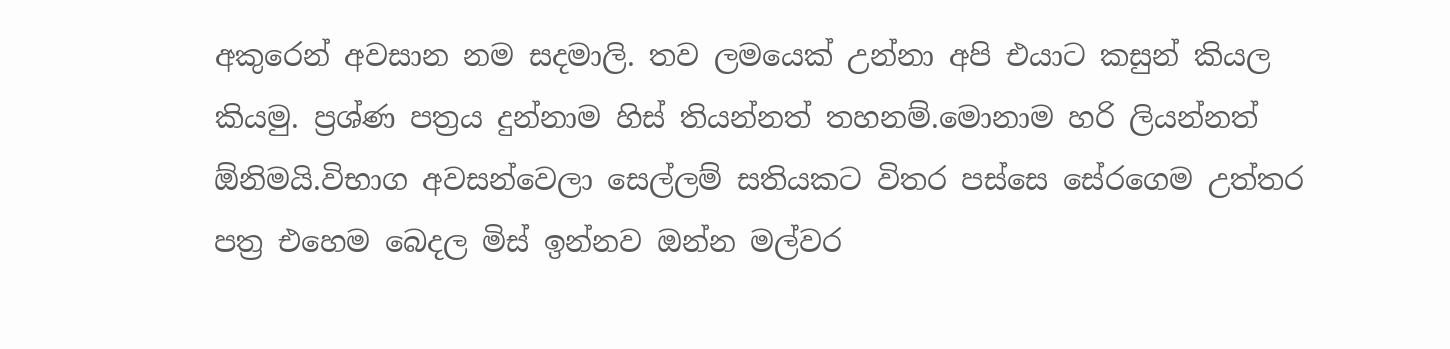අකුරෙන් අවසාන නම සදමාලි. තව ලමයෙක් උන්නා අපි එයාට කසුන් කියල කියමු. ප්‍රශ්ණ පත්‍රය දුන්නාම හිස් තියන්නත් තහනම්.මොනාම හරි ලියන්නත් ඕනිමයි.විභාග අවසන්වෙලා සෙල්ලම් සතියකට විතර පස්සෙ සේරගෙම උත්තර පත්‍ර එහෙම බෙදල මිස් ඉන්නව ඔන්න මල්වර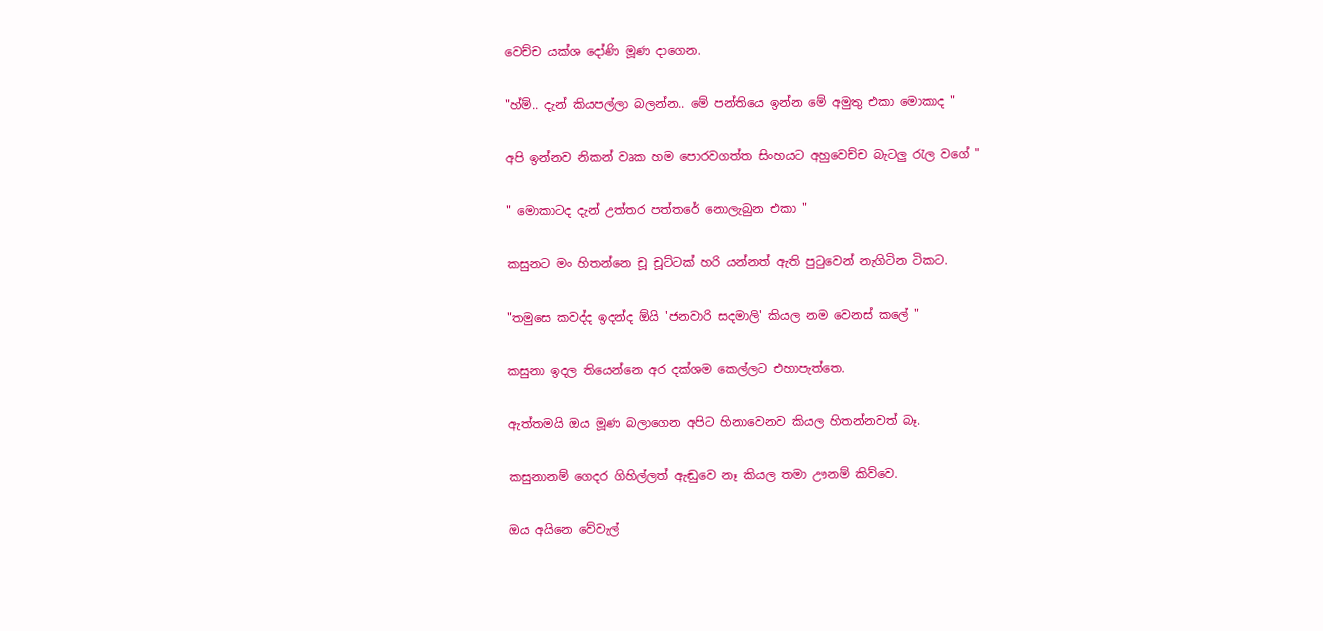වෙච්ච යක්ශ දෝණි මූණ දාගෙන.

"හ්ම්.. දැන් කියපල්ලා බලන්න.. මේ පන්තියෙ ඉන්න මේ අමුතු එකා මොකාද "

අපි ඉන්නව නිකන් වෘක හම පොරවගත්ත සිංහයට අහුවෙච්ච බැටලු රැල වගේ "

" මොකාටද දැන් උත්තර පත්තරේ නොලැබුන එකා "

කසුනට මං හිතන්නෙ චූ චූට්ටක් හරි යන්නත් ඇති පුටුවෙන් නැගිටින ටිකට.

"තමුසෙ කවද්ද ඉදන්ද ඕයි 'ජනවාරි සදමාලි' කියල නම වෙනස් කලේ "

කසුනා ඉදල තියෙන්නෙ අර දක්ශම කෙල්ලට එහාපැත්තෙ.

ඇත්තමයි ඔය මූණ බලාගෙන අපිට හිනාවෙනව කියල හිතන්නවත් බෑ.

කසුනානම් ගෙදර ගිහිල්ලත් ඇඬුවෙ නෑ කියල තමා ඌනම් කිව්වෙ.

ඔය අයිනෙ වේවැල්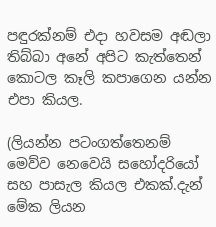පඳුරක්නම් එදා හවසම අඬලා තිබ්බා අනේ අපිට කැත්තෙන් කොටල කෑලි කපාගෙන යන්න එපා කියල.

(ලියන්න පටංගත්තෙනම් මෙව්ව නෙවෙයි සහෝදරියෝ සහ පාසැල කියල එකක්.දැන් මේක ලියන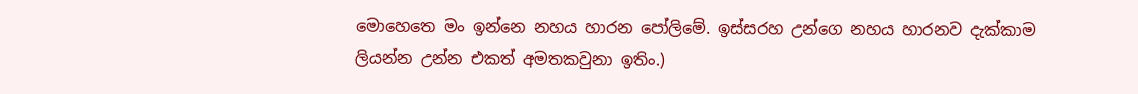මොහෙතෙ මං ඉන්නෙ නහය හාරන පෝලිමේ. ඉස්සරහ උන්ගෙ නහය හාරනව දැක්කාම ලියන්න උන්න එකත් අමතකවුනා ඉතිං.)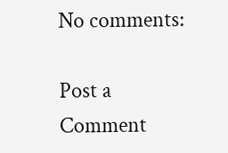No comments:

Post a Comment